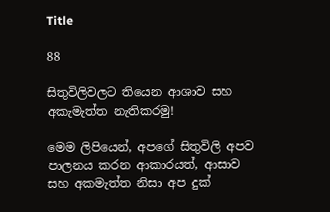Title

88

සිතුවිලිවලට තියෙන ආශාව සහ අකැමැත්ත නැතිකරමු!

මෙම ලිපියෙන්, අපගේ සිතුවිලි අපව පාලනය කරන ආකාරයත්, ආසාව සහ අකමැත්ත නිසා අප දුක්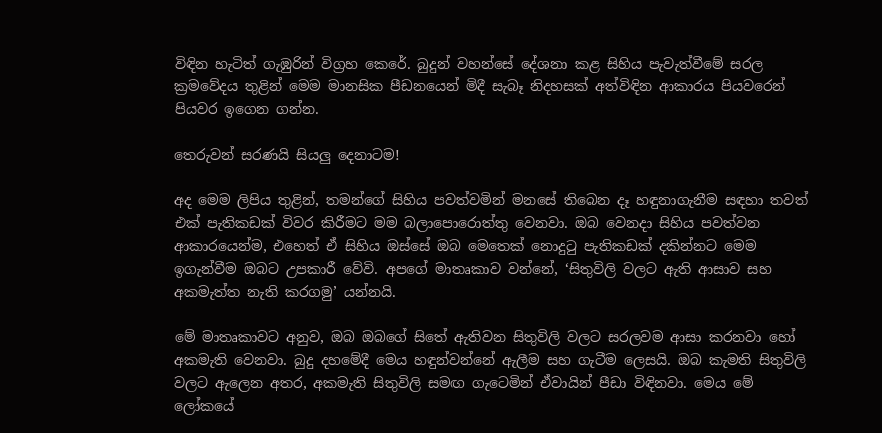විඳින හැටිත් ගැඹුරින් විග්‍රහ කෙරේ. බුදුන් වහන්සේ දේශනා කළ සිහිය පැවැත්වීමේ සරල ක්‍රමවේදය තුළින් මෙම මානසික පීඩනයෙන් මිදී සැබෑ නිදහසක් අත්විඳින ආකාරය පියවරෙන් පියවර ඉගෙන ගන්න.

තෙරුවන් සරණයි සියලු දෙනාටම!

අද මෙම ලිපිය තුළින්, තමන්ගේ සිහිය පවත්වමින් මනසේ තිබෙන දෑ හඳුනාගැනීම සඳහා තවත් එක් පැතිකඩක් විවර කිරීමට මම බලාපොරොත්තු වෙනවා. ඔබ වෙනදා සිහිය පවත්වන ආකාරයෙන්ම, එහෙත් ඒ සිහිය ඔස්සේ ඔබ මෙතෙක් නොදුටු පැතිකඩක් දකින්නට මෙම ඉගැන්වීම ඔබට උපකාරී වේවි. අපගේ මාතෘකාව වන්නේ, ‘සිතුවිලි වලට ඇති ආසාව සහ අකමැත්ත නැති කරගමු’ යන්නයි.

මේ මාතෘකාවට අනුව, ඔබ ඔබගේ සිතේ ඇතිවන සිතුවිලි වලට සරලවම ආසා කරනවා හෝ අකමැති වෙනවා. බුදු දහමේදී මෙය හඳුන්වන්නේ ඇලීම සහ ගැටීම ලෙසයි. ඔබ කැමති සිතුවිලි වලට ඇලෙන අතර, අකමැති සිතුවිලි සමඟ ගැටෙමින් ඒවායින් පීඩා විඳිනවා. මෙය මේ ලෝකයේ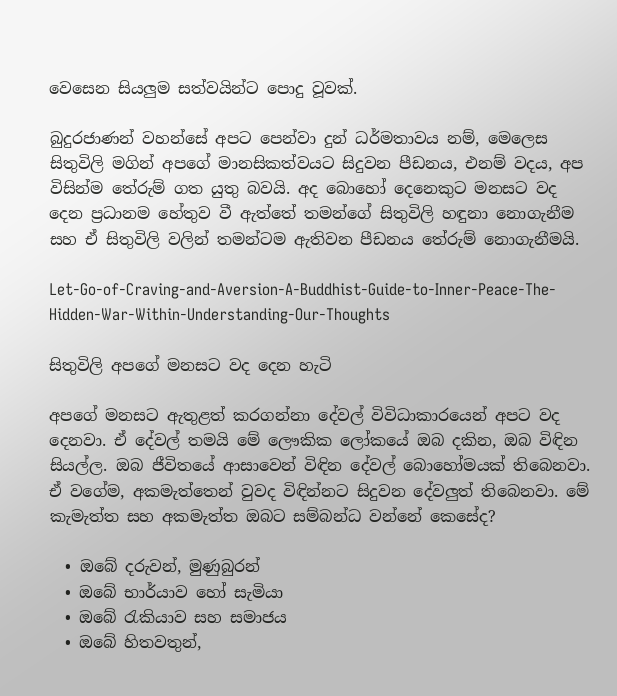වෙසෙන සියලුම සත්වයින්ට පොදු වූවක්.

බුදුරජාණන් වහන්සේ අපට පෙන්වා දුන් ධර්මතාවය නම්, මෙලෙස සිතුවිලි මගින් අපගේ මානසිකත්වයට සිදුවන පීඩනය, එනම් වදය, අප විසින්ම තේරුම් ගත යුතු බවයි. අද බොහෝ දෙනෙකුට මනසට වද දෙන ප්‍රධානම හේතුව වී ඇත්තේ තමන්ගේ සිතුවිලි හඳුනා නොගැනීම සහ ඒ සිතුවිලි වලින් තමන්ටම ඇතිවන පීඩනය තේරුම් නොගැනීමයි.

Let-Go-of-Craving-and-Aversion-A-Buddhist-Guide-to-Inner-Peace-The-Hidden-War-Within-Understanding-Our-Thoughts

සිතුවිලි අපගේ මනසට වද දෙන හැටි

අපගේ මනසට ඇතුළත් කරගන්නා දේවල් විවිධාකාරයෙන් අපට වද දෙනවා. ඒ දේවල් තමයි මේ ලෞකික ලෝකයේ ඔබ දකින, ඔබ විඳින සියල්ල. ඔබ ජීවිතයේ ආසාවෙන් විඳින දේවල් බොහෝමයක් තිබෙනවා. ඒ වගේම, අකමැත්තෙන් වුවද විඳින්නට සිදුවන දේවලුත් තිබෙනවා. මේ කැමැත්ත සහ අකමැත්ත ඔබට සම්බන්ධ වන්නේ කෙසේද?

  • ඔබේ දරුවන්, මුණුබුරන්
  • ඔබේ භාර්යාව හෝ සැමියා
  • ඔබේ රැකියාව සහ සමාජය
  • ඔබේ හිතවතුන්,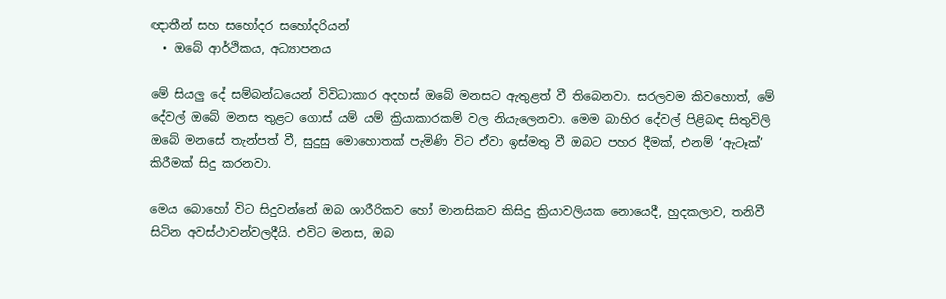ඥාතීන් සහ සහෝදර සහෝදරියන්
  • ඔබේ ආර්ථිකය, අධ්‍යාපනය

මේ සියලු දේ සම්බන්ධයෙන් විවිධාකාර අදහස් ඔබේ මනසට ඇතුළත් වී තිබෙනවා. සරලවම කිවහොත්, මේ දේවල් ඔබේ මනස තුළට ගොස් යම් යම් ක්‍රියාකාරකම් වල නියැලෙනවා. මෙම බාහිර දේවල් පිළිබඳ සිතුවිලි ඔබේ මනසේ තැන්පත් වී, සුදුසු මොහොතක් පැමිණි විට ඒවා ඉස්මතු වී ඔබට පහර දීමක්, එනම් ‘ඇටෑක්’ කිරීමක් සිදු කරනවා.

මෙය බොහෝ විට සිදුවන්නේ ඔබ ශාරීරිකව හෝ මානසිකව කිසිදු ක්‍රියාවලියක නොයෙදී, හුදකලාව, තනිවී සිටින අවස්ථාවන්වලදීයි. එවිට මනස, ඔබ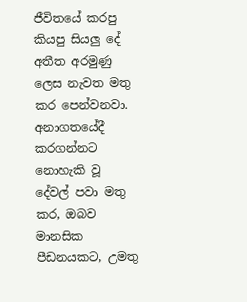ජීවිතයේ කරපු කියපු සියලු දේ අතීත අරමුණු ලෙස නැවත මතු කර පෙන්වනවා. අනාගතයේදී කරගන්නට නොහැකි වූ දේවල් පවා මතු කර, ඔබව මානසික පීඩනයකට, උමතු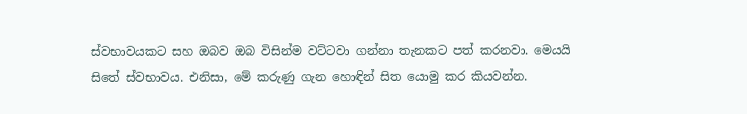ස්වභාවයකට සහ ඔබව ඔබ විසින්ම වට්ටවා ගන්නා තැනකට පත් කරනවා. මෙයයි සිතේ ස්වභාවය. එනිසා, මේ කරුණු ගැන හොඳින් සිත යොමු කර කියවන්න.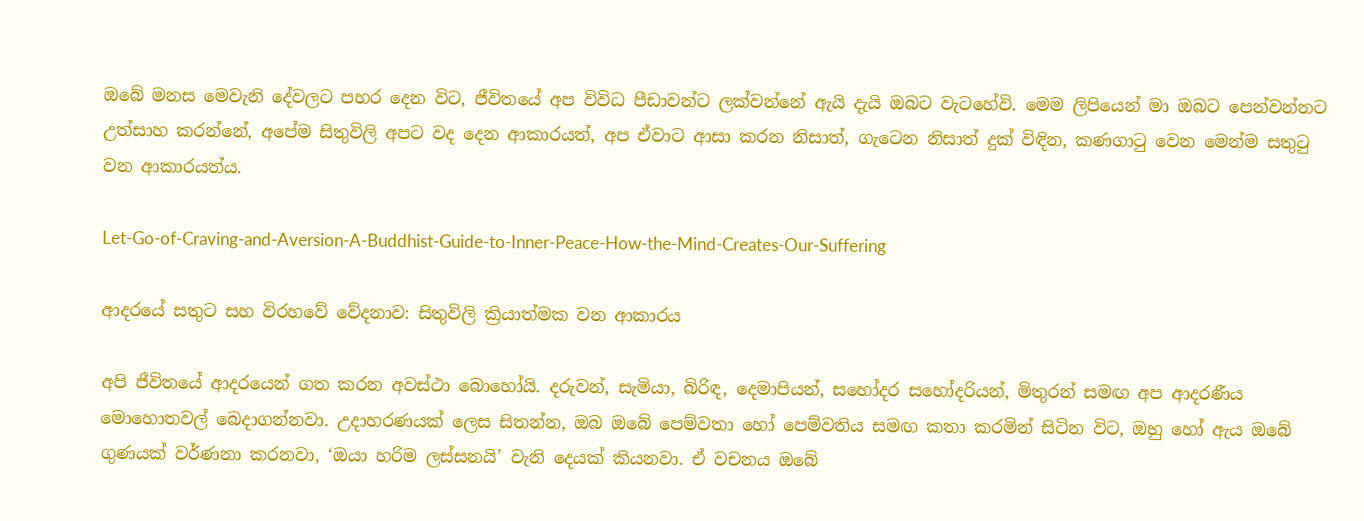ඔබේ මනස මෙවැනි දේවලට පහර දෙන විට, ජීවිතයේ අප විවිධ පීඩාවන්ට ලක්වන්නේ ඇයි දැයි ඔබට වැටහේවි. මෙම ලිපියෙන් මා ඔබට පෙන්වන්නට උත්සාහ කරන්නේ, අපේම සිතුවිලි අපට වද දෙන ආකාරයත්, අප ඒවාට ආසා කරන නිසාත්, ගැටෙන නිසාත් දුක් විඳින, කණගාටු වෙන මෙන්ම සතුටු වන ආකාරයත්ය.

Let-Go-of-Craving-and-Aversion-A-Buddhist-Guide-to-Inner-Peace-How-the-Mind-Creates-Our-Suffering

ආදරයේ සතුට සහ විරහවේ වේදනාව: සිතුවිලි ක්‍රියාත්මක වන ආකාරය

අපි ජීවිතයේ ආදරයෙන් ගත කරන අවස්ථා බොහෝයි. දරුවන්, සැමියා, බිරිඳ, දෙමාපියන්, සහෝදර සහෝදරියන්, මිතුරන් සමඟ අප ආදරණීය මොහොතවල් බෙදාගන්නවා. උදාහරණයක් ලෙස සිතන්න, ඔබ ඔබේ පෙම්වතා හෝ පෙම්වතිය සමඟ කතා කරමින් සිටින විට, ඔහු හෝ ඇය ඔබේ ගුණයක් වර්ණනා කරනවා, ‘ඔයා හරිම ලස්සනයි’ වැනි දෙයක් කියනවා. ඒ වචනය ඔබේ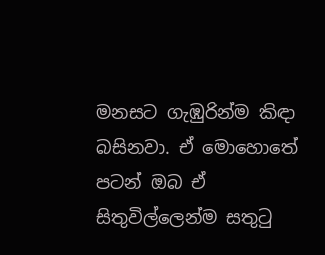මනසට ගැඹුරින්ම කිඳා බසිනවා. ඒ මොහොතේ පටන් ඔබ ඒ සිතුවිල්ලෙන්ම සතුටු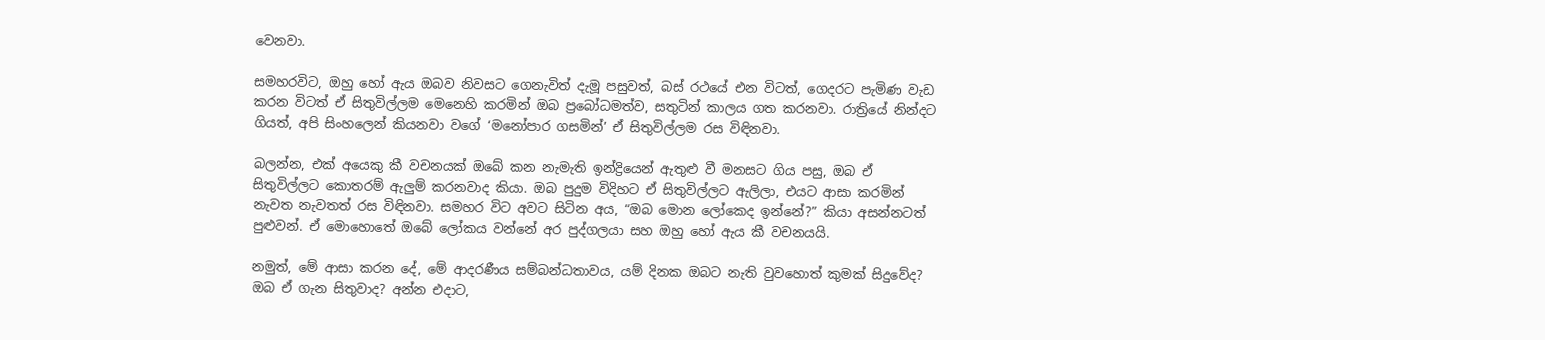වෙනවා.

සමහරවිට, ඔහු හෝ ඇය ඔබව නිවසට ගෙනැවිත් දැමූ පසුවත්, බස් රථයේ එන විටත්, ගෙදරට පැමිණ වැඩ කරන විටත් ඒ සිතුවිල්ලම මෙනෙහි කරමින් ඔබ ප්‍රබෝධමත්ව, සතුටින් කාලය ගත කරනවා. රාත්‍රියේ නින්දට ගියත්, අපි සිංහලෙන් කියනවා වගේ ‘මනෝපාර ගසමින්’ ඒ සිතුවිල්ලම රස විඳිනවා.

බලන්න, එක් අයෙකු කී වචනයක් ඔබේ කන නැමැති ඉන්ද්‍රියෙන් ඇතුළු වී මනසට ගිය පසු, ඔබ ඒ සිතුවිල්ලට කොතරම් ඇලුම් කරනවාද කියා. ඔබ පුදුම විදිහට ඒ සිතුවිල්ලට ඇලිලා, එයට ආසා කරමින් නැවත නැවතත් රස විඳිනවා. සමහර විට අවට සිටින අය, “ඔබ මොන ලෝකෙද ඉන්නේ?” කියා අසන්නටත් පුළුවන්. ඒ මොහොතේ ඔබේ ලෝකය වන්නේ අර පුද්ගලයා සහ ඔහු හෝ ඇය කී වචනයයි.

නමුත්, මේ ආසා කරන දේ, මේ ආදරණීය සම්බන්ධතාවය, යම් දිනක ඔබට නැති වුවහොත් කුමක් සිදුවේද? ඔබ ඒ ගැන සිතුවාද? අන්න එදාට,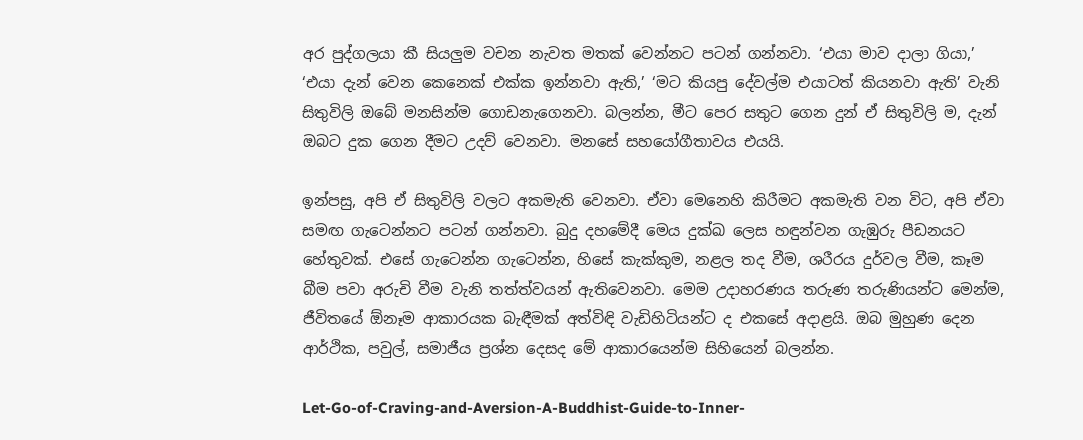අර පුද්ගලයා කී සියලුම වචන නැවත මතක් වෙන්නට පටන් ගන්නවා. ‘එයා මාව දාලා ගියා,’ ‘එයා දැන් වෙන කෙනෙක් එක්ක ඉන්නවා ඇති,’ ‘මට කියපු දේවල්ම එයාටත් කියනවා ඇති’ වැනි සිතුවිලි ඔබේ මනසින්ම ගොඩනැගෙනවා. බලන්න, මීට පෙර සතුට ගෙන දුන් ඒ සිතුවිලි ම, දැන් ඔබට දුක ගෙන දීමට උදව් වෙනවා. මනසේ සහයෝගීතාවය එයයි.

ඉන්පසු, අපි ඒ සිතුවිලි වලට අකමැති වෙනවා. ඒවා මෙනෙහි කිරීමට අකමැති වන විට, අපි ඒවා සමඟ ගැටෙන්නට පටන් ගන්නවා. බුදු දහමේදී මෙය දුක්ඛ ලෙස හඳුන්වන ගැඹුරු පීඩනයට හේතුවක්. එසේ ගැටෙන්න ගැටෙන්න, හිසේ කැක්කුම, නළල තද වීම, ශරීරය දුර්වල වීම, කෑම බීම පවා අරුචි වීම වැනි තත්ත්වයන් ඇතිවෙනවා. මෙම උදාහරණය තරුණ තරුණියන්ට මෙන්ම, ජීවිතයේ ඕනෑම ආකාරයක බැඳීමක් අත්විඳි වැඩිහිටියන්ට ද එකසේ අදාළයි. ඔබ මුහුණ දෙන ආර්ථික, පවුල්, සමාජීය ප්‍රශ්න දෙසද මේ ආකාරයෙන්ම සිහියෙන් බලන්න.

Let-Go-of-Craving-and-Aversion-A-Buddhist-Guide-to-Inner-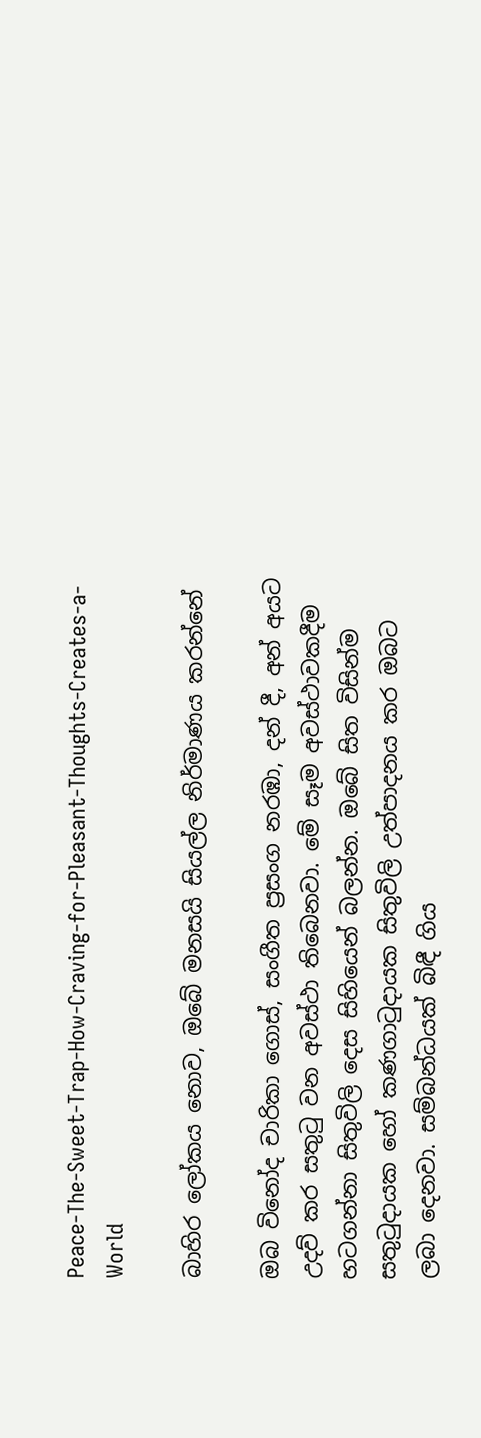Peace-The-Sweet-Trap-How-Craving-for-Pleasant-Thoughts-Creates-a-World

බාහිර ලෝකය නොව, ඔබේ මනසයි සියල්ල නිර්මාණය කරන්නේ

ඔබ විනෝද චාරිකා ගොස්, සංගීත ප්‍රසංග නරඹා, දන් දී, අන් අයට උදව් කර සතුටු වන අවස්ථා තිබෙනවා. මේ සෑම අවස්ථාවකදීම හටගන්නා සිතුවිලි දෙස සිහියෙන් බලන්න. ඔබේ සිත විසින්ම සතුටුදායක හෝ කණගාටුදායක සිතුවිලි උත්පාදනය කර ඔබට ලබා දෙනවා. සම්බන්ධයක් බිඳී ගිය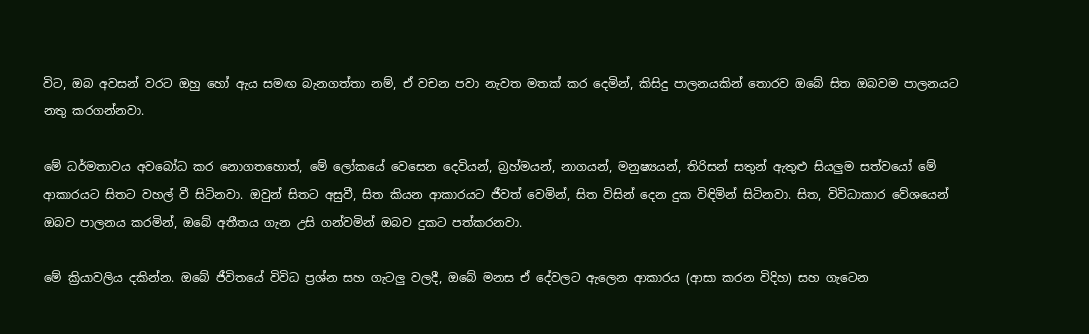විට, ඔබ අවසන් වරට ඔහු හෝ ඇය සමඟ බැනගත්තා නම්, ඒ වචන පවා නැවත මතක් කර දෙමින්, කිසිදු පාලනයකින් තොරව ඔබේ සිත ඔබවම පාලනයට නතු කරගන්නවා.

මේ ධර්මතාවය අවබෝධ කර නොගතහොත්, මේ ලෝකයේ වෙසෙන දෙවියන්, බ්‍රහ්මයන්, නාගයන්, මනුෂ්‍යයන්, තිරිසන් සතුන් ඇතුළු සියලුම සත්වයෝ මේ ආකාරයට සිතට වහල් වී සිටිනවා. ඔවුන් සිතට අසුවී, සිත කියන ආකාරයට ජීවත් වෙමින්, සිත විසින් දෙන දුක විඳිමින් සිටිනවා. සිත, විවිධාකාර වේශයෙන් ඔබව පාලනය කරමින්, ඔබේ අතීතය ගැන උසි ගන්වමින් ඔබව දුකට පත්කරනවා.

මේ ක්‍රියාවලිය දකින්න. ඔබේ ජීවිතයේ විවිධ ප්‍රශ්න සහ ගැටලු වලදී, ඔබේ මනස ඒ දේවලට ඇලෙන ආකාරය (ආසා කරන විදිහ) සහ ගැටෙන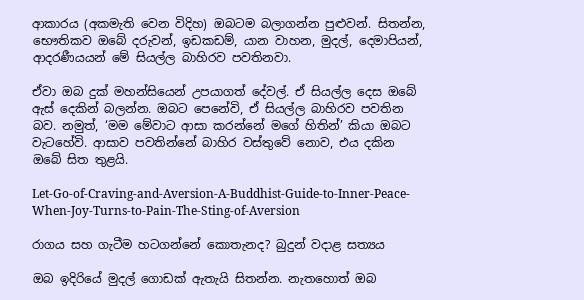ආකාරය (අකමැති වෙන විදිහ) ඔබටම බලාගන්න පුළුවන්. සිතන්න, භෞතිකව ඔබේ දරුවන්, ඉඩකඩම්, යාන වාහන, මුදල්, දෙමාපියන්, ආදරණීයයන් මේ සියල්ල බාහිරව පවතිනවා.

ඒවා ඔබ දුක් මහන්සියෙන් උපයාගත් දේවල්. ඒ සියල්ල දෙස ඔබේ ඇස් දෙකින් බලන්න. ඔබට පෙනේවි, ඒ සියල්ල බාහිරව පවතින බව. නමුත්, ‘මම මේවාට ආසා කරන්නේ මගේ හිතින්’ කියා ඔබට වැටහේවි. ආසාව පවතින්නේ බාහිර වස්තුවේ නොව, එය දකින ඔබේ සිත තුළයි.

Let-Go-of-Craving-and-Aversion-A-Buddhist-Guide-to-Inner-Peace-When-Joy-Turns-to-Pain-The-Sting-of-Aversion

රාගය සහ ගැටීම හටගන්නේ කොතැනද? බුදුන් වදාළ සත්‍යය

ඔබ ඉදිරියේ මුදල් ගොඩක් ඇතැයි සිතන්න. නැතහොත් ඔබ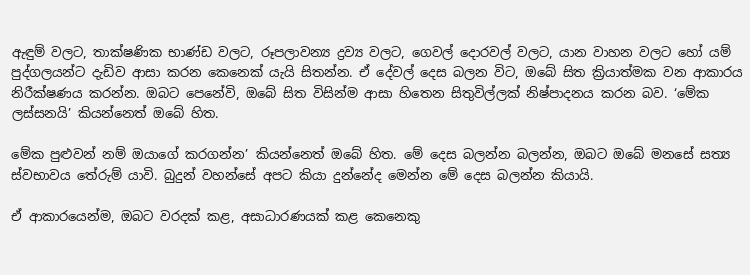ඇඳුම් වලට, තාක්ෂණික භාණ්ඩ වලට, රූපලාවන්‍ය ද්‍රව්‍ය වලට, ගෙවල් දොරවල් වලට, යාන වාහන වලට හෝ යම් පුද්ගලයන්ට දැඩිව ආසා කරන කෙනෙක් යැයි සිතන්න. ඒ දේවල් දෙස බලන විට, ඔබේ සිත ක්‍රියාත්මක වන ආකාරය නිරීක්ෂණය කරන්න. ඔබට පෙනේවි, ඔබේ සිත විසින්ම ආසා හිතෙන සිතුවිල්ලක් නිෂ්පාදනය කරන බව. ‘මේක ලස්සනයි’ කියන්නෙත් ඔබේ හිත.

මේක පුළුවන් නම් ඔයාගේ කරගන්න’ කියන්නෙත් ඔබේ හිත. මේ දෙස බලන්න බලන්න, ඔබට ඔබේ මනසේ සත්‍ය ස්වභාවය තේරුම් යාවි. බුදුන් වහන්සේ අපට කියා දුන්නේද මෙන්න මේ දෙස බලන්න කියායි.

ඒ ආකාරයෙන්ම, ඔබට වරදක් කළ, අසාධාරණයක් කළ කෙනෙකු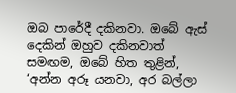ඔබ පාරේදී දකිනවා. ඔබේ ඇස් දෙකින් ඔහුව දකිනවාත් සමඟම, ඔබේ හිත තුළින්, ‘අන්න අරූ යනවා, අර බල්ලා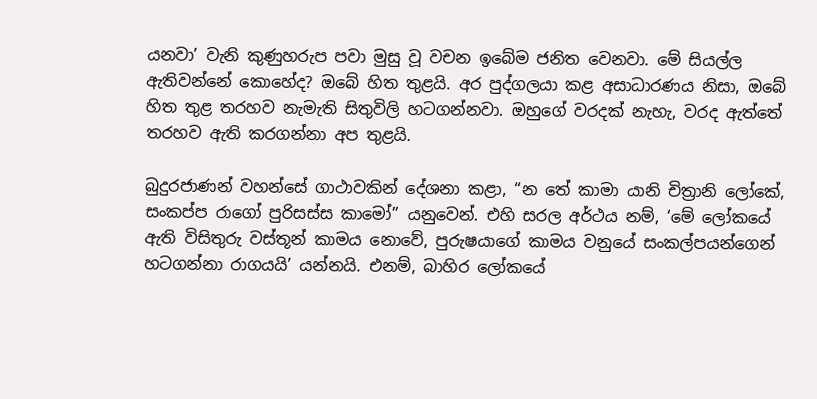යනවා’ වැනි කුණුහරුප පවා මුසු වූ වචන ඉබේම ජනිත වෙනවා. මේ සියල්ල ඇතිවන්නේ කොහේද? ඔබේ හිත තුළයි. අර පුද්ගලයා කළ අසාධාරණය නිසා, ඔබේ හිත තුළ තරහව නැමැති සිතුවිලි හටගන්නවා. ඔහුගේ වරදක් නැහැ, වරද ඇත්තේ තරහව ඇති කරගන්නා අප තුළයි.

බුදුරජාණන් වහන්සේ ගාථාවකින් දේශනා කළා, “න තේ කාමා යානි චිත්‍රානි ලෝකේ, සංකප්ප රාගෝ පුරිසස්ස කාමෝ” යනුවෙන්. එහි සරල අර්ථය නම්, ‘මේ ලෝකයේ ඇති විසිතුරු වස්තූන් කාමය නොවේ, පුරුෂයාගේ කාමය වනුයේ සංකල්පයන්ගෙන් හටගන්නා රාගයයි’ යන්නයි. එනම්, බාහිර ලෝකයේ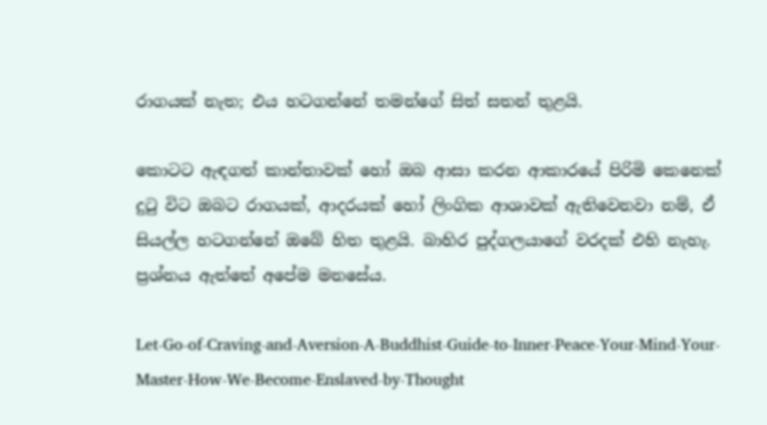රාගයක් නැත; එය හටගන්නේ තමන්ගේ සිත් සතන් තුළයි.

කොටට ඇඳගත් කාන්තාවක් හෝ ඔබ ආසා කරන ආකාරයේ පිරිමි කෙනෙක් දුටු විට ඔබට රාගයක්, ආදරයක් හෝ ලිංගික ආශාවක් ඇතිවෙනවා නම්, ඒ සියල්ල හටගන්නේ ඔබේ හිත තුළයි. බාහිර පුද්ගලයාගේ වරදක් එහි නැහැ. ප්‍රශ්නය ඇත්තේ අපේම මනසේය.

Let-Go-of-Craving-and-Aversion-A-Buddhist-Guide-to-Inner-Peace-Your-Mind-Your-Master-How-We-Become-Enslaved-by-Thought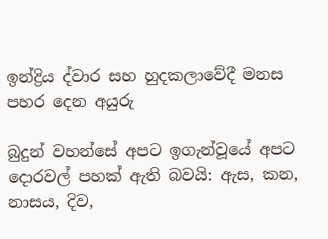ඉන්ද්‍රිය ද්වාර සහ හුදකලාවේදී මනස පහර දෙන අයුරු

බුදුන් වහන්සේ අපට ඉගැන්වූයේ අපට දොරවල් පහක් ඇති බවයි: ඇස, කන, නාසය, දිව,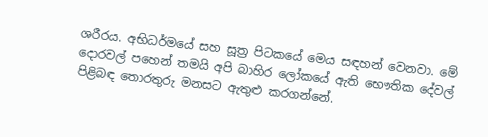ශරීරය. අභිධර්මයේ සහ සූත්‍ර පිටකයේ මෙය සඳහන් වෙනවා. මේ දොරවල් පහෙන් තමයි අපි බාහිර ලෝකයේ ඇති භෞතික දේවල් පිළිබඳ තොරතුරු මනසට ඇතුළු කරගන්නේ.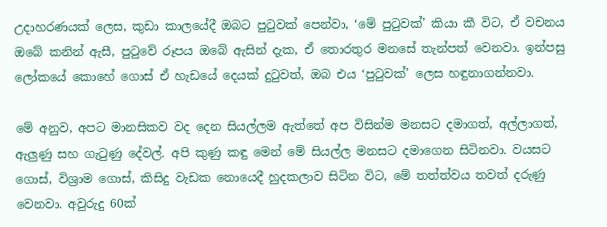උදාහරණයක් ලෙස, කුඩා කාලයේදී ඔබට පුටුවක් පෙන්වා, ‘මේ පුටුවක්’ කියා කී විට, ඒ වචනය ඔබේ කනින් ඇසී, පුටුවේ රූපය ඔබේ ඇසින් දැක, ඒ තොරතුර මනසේ තැන්පත් වෙනවා. ඉන්පසු ලෝකයේ කොහේ ගොස් ඒ හැඩයේ දෙයක් දුටුවත්, ඔබ එය ‘පුටුවක්’ ලෙස හඳුනාගන්නවා.

මේ අනුව, අපට මානසිකව වද දෙන සියල්ලම ඇත්තේ අප විසින්ම මනසට දමාගත්, අල්ලාගත්, ඇලුණු සහ ගැටුණු දේවල්. අපි කුණු කඳු මෙන් මේ සියල්ල මනසට දමාගෙන සිටිනවා. වයසට ගොස්, විශ්‍රාම ගොස්, කිසිදු වැඩක නොයෙදී හුදකලාව සිටින විට, මේ තත්ත්වය තවත් දරුණු වෙනවා. අවුරුදු 60ක්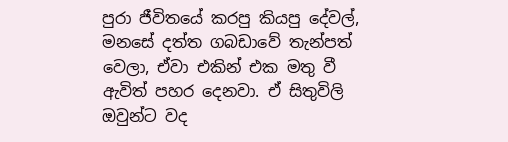පුරා ජීවිතයේ කරපු කියපු දේවල්, මනසේ දත්ත ගබඩාවේ තැන්පත් වෙලා, ඒවා එකින් එක මතු වී ඇවිත් පහර දෙනවා. ඒ සිතුවිලි ඔවුන්ට වද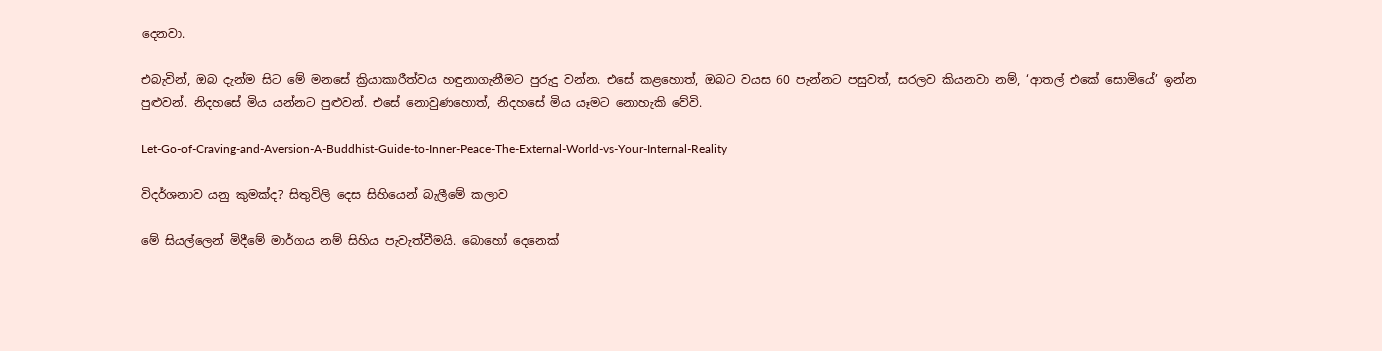දෙනවා.

එබැවින්, ඔබ දැන්ම සිට මේ මනසේ ක්‍රියාකාරීත්වය හඳුනාගැනීමට පුරුදු වන්න. එසේ කළහොත්, ඔබට වයස 60 පැන්නට පසුවත්, සරලව කියනවා නම්, ‘ආතල් එකේ සොමියේ’ ඉන්න පුළුවන්. නිදහසේ මිය යන්නට පුළුවන්. එසේ නොවුණහොත්, නිදහසේ මිය යෑමට නොහැකි වේවි.

Let-Go-of-Craving-and-Aversion-A-Buddhist-Guide-to-Inner-Peace-The-External-World-vs-Your-Internal-Reality

විදර්ශනාව යනු කුමක්ද? සිතුවිලි දෙස සිහියෙන් බැලීමේ කලාව

මේ සියල්ලෙන් මිදීමේ මාර්ගය නම් සිහිය පැවැත්වීමයි. බොහෝ දෙනෙක්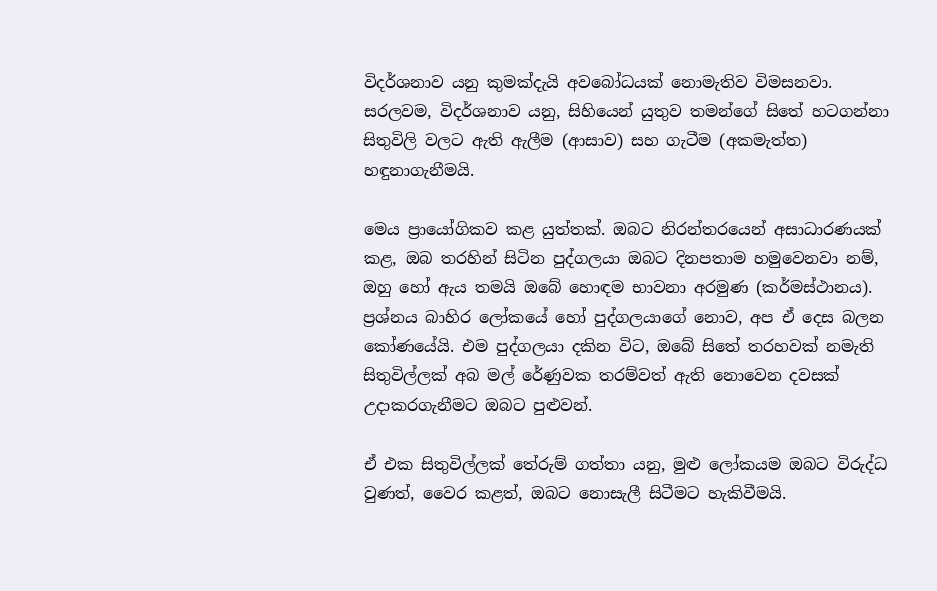විදර්ශනාව යනු කුමක්දැයි අවබෝධයක් නොමැතිව විමසනවා. සරලවම, විදර්ශනාව යනු, සිහියෙන් යුතුව තමන්ගේ සිතේ හටගන්නා සිතුවිලි වලට ඇති ඇලීම (ආසාව) සහ ගැටීම (අකමැත්ත) හඳුනාගැනීමයි.

මෙය ප්‍රායෝගිකව කළ යුත්තක්. ඔබට නිරන්තරයෙන් අසාධාරණයක් කළ, ඔබ තරහින් සිටින පුද්ගලයා ඔබට දිනපතාම හමුවෙනවා නම්, ඔහු හෝ ඇය තමයි ඔබේ හොඳම භාවනා අරමුණ (කර්මස්ථානය). ප්‍රශ්නය බාහිර ලෝකයේ හෝ පුද්ගලයාගේ නොව, අප ඒ දෙස බලන කෝණයේයි. එම පුද්ගලයා දකින විට, ඔබේ සිතේ තරහවක් නමැති සිතුවිල්ලක් අබ මල් රේණුවක තරම්වත් ඇති නොවෙන දවසක් උදාකරගැනීමට ඔබට පුළුවන්.

ඒ එක සිතුවිල්ලක් තේරුම් ගත්තා යනු, මුළු ලෝකයම ඔබට විරුද්ධ වුණත්, වෛර කළත්, ඔබට නොසැලී සිටීමට හැකිවීමයි.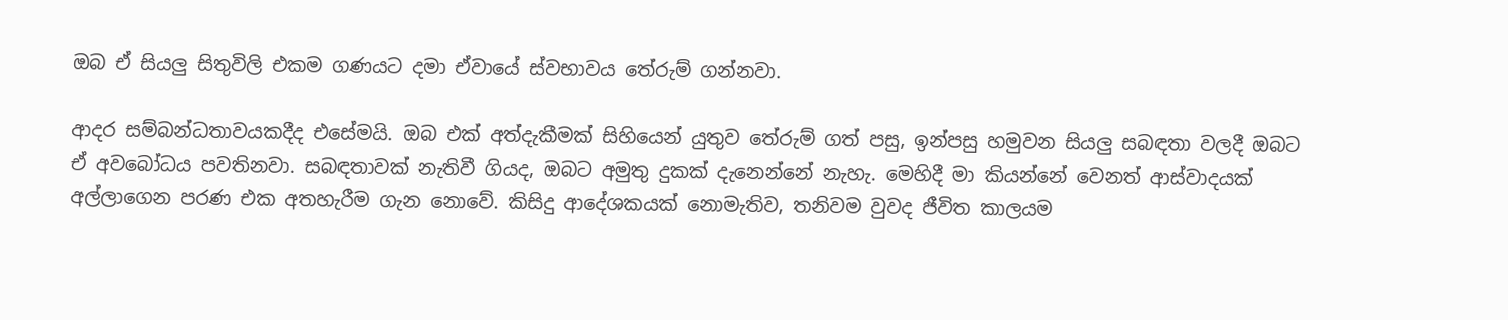ඔබ ඒ සියලු සිතුවිලි එකම ගණයට දමා ඒවායේ ස්වභාවය තේරුම් ගන්නවා.

ආදර සම්බන්ධතාවයකදීද එසේමයි. ඔබ එක් අත්දැකීමක් සිහියෙන් යුතුව තේරුම් ගත් පසු, ඉන්පසු හමුවන සියලු සබඳතා වලදී ඔබට ඒ අවබෝධය පවතිනවා. සබඳතාවක් නැතිවී ගියද, ඔබට අමුතු දුකක් දැනෙන්නේ නැහැ. මෙහිදී මා කියන්නේ වෙනත් ආස්වාදයක් අල්ලාගෙන පරණ එක අතහැරීම ගැන නොවේ. කිසිදු ආදේශකයක් නොමැතිව, තනිවම වුවද ජීවිත කාලයම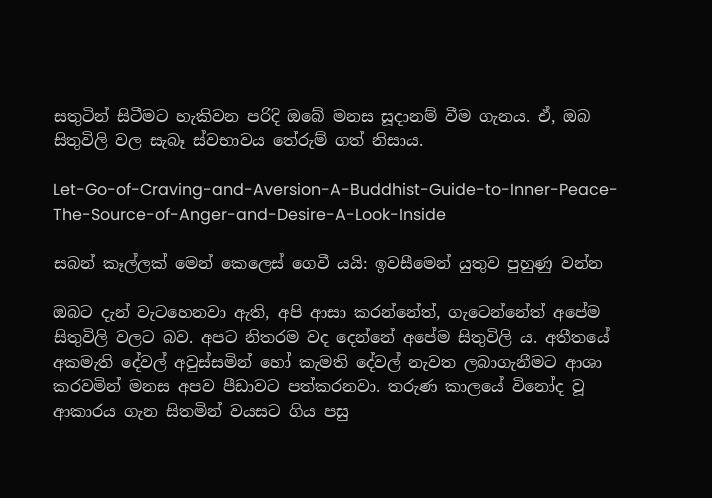සතුටින් සිටීමට හැකිවන පරිදි ඔබේ මනස සූදානම් වීම ගැනය. ඒ, ඔබ සිතුවිලි වල සැබෑ ස්වභාවය තේරුම් ගත් නිසාය.

Let-Go-of-Craving-and-Aversion-A-Buddhist-Guide-to-Inner-Peace-The-Source-of-Anger-and-Desire-A-Look-Inside

සබන් කෑල්ලක් මෙන් කෙලෙස් ගෙවී යයි: ඉවසීමෙන් යුතුව පුහුණු වන්න

ඔබට දැන් වැටහෙනවා ඇති, අපි ආසා කරන්නේත්, ගැටෙන්නේත් අපේම සිතුවිලි වලට බව. අපට නිතරම වද දෙන්නේ අපේම සිතුවිලි ය. අතීතයේ අකමැති දේවල් අවුස්සමින් හෝ කැමති දේවල් නැවත ලබාගැනීමට ආශා කරවමින් මනස අපව පීඩාවට පත්කරනවා. තරුණ කාලයේ විනෝද වූ ආකාරය ගැන සිතමින් වයසට ගිය පසු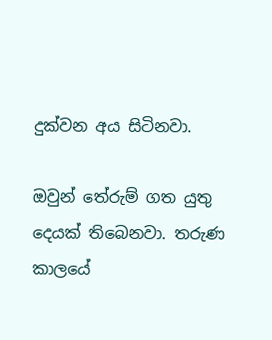දුක්වන අය සිටිනවා.

ඔවුන් තේරුම් ගත යුතු දෙයක් තිබෙනවා. තරුණ කාලයේ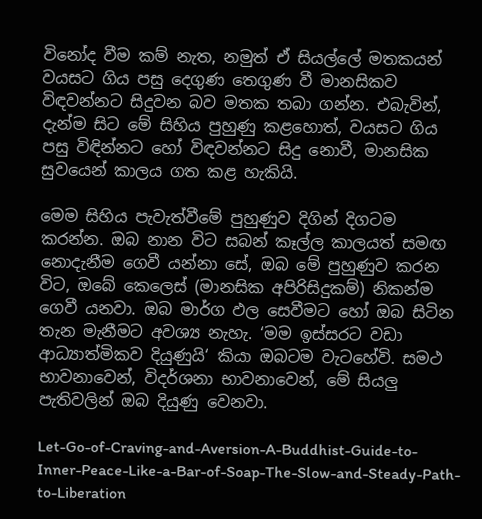විනෝද වීම කම් නැත, නමුත් ඒ සියල්ලේ මතකයන් වයසට ගිය පසු දෙගුණ තෙගුණ වී මානසිකව විඳවන්නට සිදුවන බව මතක තබා ගන්න. එබැවින්, දැන්ම සිට මේ සිහිය පුහුණු කළහොත්, වයසට ගිය පසු විඳින්නට හෝ විඳවන්නට සිදු නොවී, මානසික සුවයෙන් කාලය ගත කළ හැකියි.

මෙම සිහිය පැවැත්වීමේ පුහුණුව දිගින් දිගටම කරන්න. ඔබ නාන විට සබන් කෑල්ල කාලයත් සමඟ නොදැනීම ගෙවී යන්නා සේ, ඔබ මේ පුහුණුව කරන විට, ඔබේ කෙලෙස් (මානසික අපිරිසිදුකම්) නිකන්ම ගෙවී යනවා. ඔබ මාර්ග ඵල සෙවීමට හෝ ඔබ සිටින තැන මැනීමට අවශ්‍ය නැහැ. ‘මම ඉස්සරට වඩා ආධ්‍යාත්මිකව දියුණුයි‘ කියා ඔබටම වැටහේවි. සමථ භාවනාවෙන්, විදර්ශනා භාවනාවෙන්, මේ සියලු පැතිවලින් ඔබ දියුණු වෙනවා.

Let-Go-of-Craving-and-Aversion-A-Buddhist-Guide-to-Inner-Peace-Like-a-Bar-of-Soap-The-Slow-and-Steady-Path-to-Liberation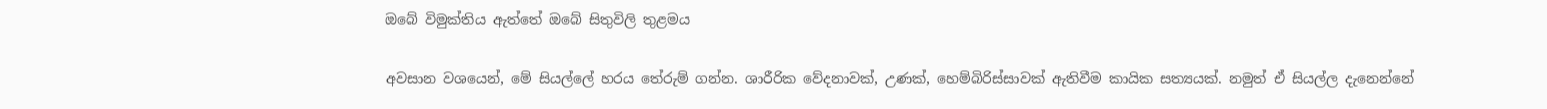ඔබේ විමුක්තිය ඇත්තේ ඔබේ සිතුවිලි තුළමය

අවසාන වශයෙන්, මේ සියල්ලේ හරය තේරුම් ගන්න. ශාරීරික වේදනාවක්, උණක්, හෙම්බිරිස්සාවක් ඇතිවීම කායික සත්‍යයක්. නමුත් ඒ සියල්ල දැනෙන්නේ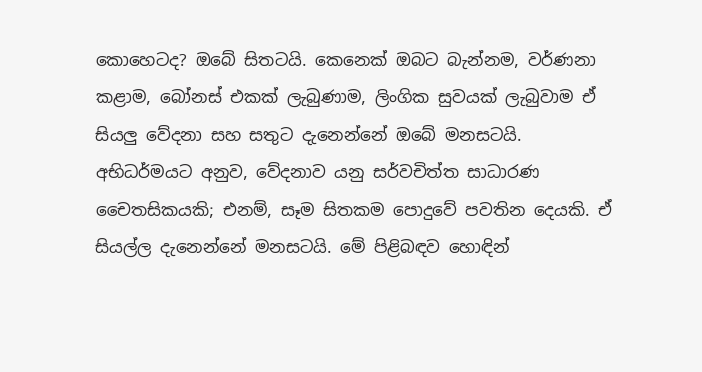කොහෙටද? ඔබේ සිතටයි. කෙනෙක් ඔබට බැන්නම, වර්ණනා කළාම, බෝනස් එකක් ලැබුණාම, ලිංගික සුවයක් ලැබුවාම ඒ සියලු වේදනා සහ සතුට දැනෙන්නේ ඔබේ මනසටයි. අභිධර්මයට අනුව, වේදනාව යනු සර්වචිත්ත සාධාරණ චෛතසිකයකි; එනම්, සෑම සිතකම පොදුවේ පවතින දෙයකි. ඒ සියල්ල දැනෙන්නේ මනසටයි. මේ පිළිබඳව හොඳින්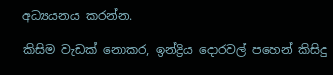අධ්‍යයනය කරන්න.

කිසිම වැඩක් නොකර, ඉන්ද්‍රිය දොරවල් පහෙන් කිසිදු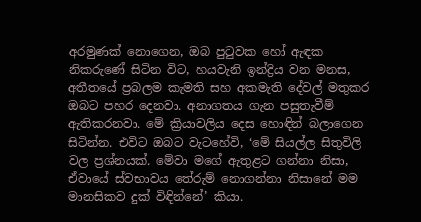අරමුණක් නොගෙන, ඔබ පුටුවක හෝ ඇඳක නිකරුණේ සිටින විට, හයවැනි ඉන්ද්‍රිය වන මනස, අතීතයේ ප්‍රබලම කැමති සහ අකමැති දේවල් මතුකර ඔබට පහර දෙනවා. අනාගතය ගැන පසුතැවීම් ඇතිකරනවා. මේ ක්‍රියාවලිය දෙස හොඳින් බලාගෙන සිටින්න. එවිට ඔබට වැටහේවි, ‘මේ සියල්ල සිතුවිලි වල ප්‍රශ්නයක්. මේවා මගේ ඇතුළට ගන්නා නිසා, ඒවායේ ස්වභාවය තේරුම් නොගන්නා නිසානේ මම මානසිකව දුක් විඳින්නේ’ කියා.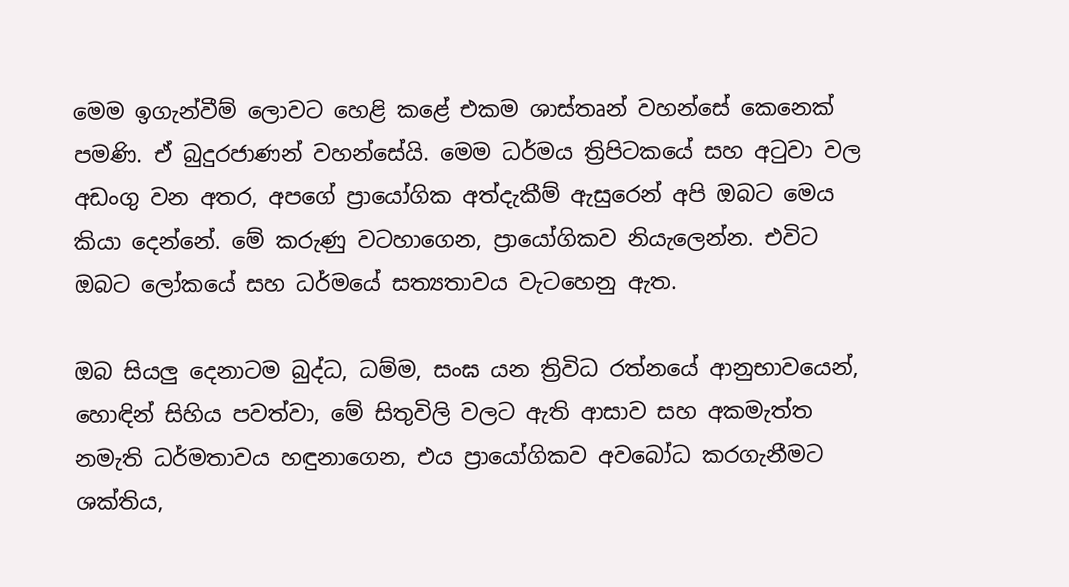මෙම ඉගැන්වීම් ලොවට හෙළි කළේ එකම ශාස්තෘන් වහන්සේ කෙනෙක් පමණි. ඒ බුදුරජාණන් වහන්සේයි. මෙම ධර්මය ත්‍රිපිටකයේ සහ අටුවා වල අඩංගු වන අතර, අපගේ ප්‍රායෝගික අත්දැකීම් ඇසුරෙන් අපි ඔබට මෙය කියා දෙන්නේ. මේ කරුණු වටහාගෙන, ප්‍රායෝගිකව නියැලෙන්න. එවිට ඔබට ලෝකයේ සහ ධර්මයේ සත්‍යතාවය වැටහෙනු ඇත.

ඔබ සියලු දෙනාටම බුද්ධ, ධම්ම, සංඝ යන ත්‍රිවිධ රත්නයේ ආනුභාවයෙන්, හොඳින් සිහිය පවත්වා, මේ සිතුවිලි වලට ඇති ආසාව සහ අකමැත්ත නමැති ධර්මතාවය හඳුනාගෙන, එය ප්‍රායෝගිකව අවබෝධ කරගැනීමට ශක්තිය,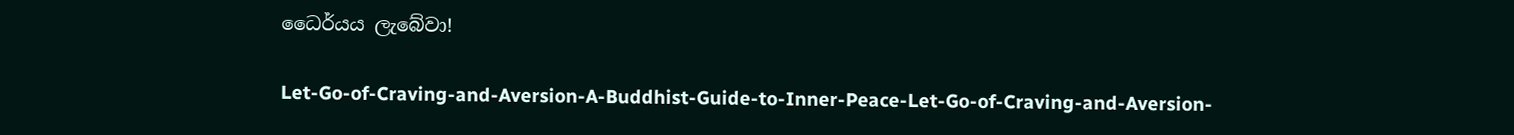ධෛර්යය ලැබේවා!

Let-Go-of-Craving-and-Aversion-A-Buddhist-Guide-to-Inner-Peace-Let-Go-of-Craving-and-Aversion-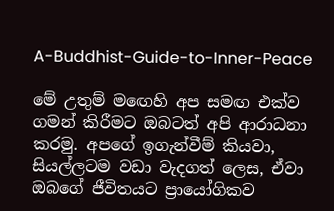A-Buddhist-Guide-to-Inner-Peace

මේ උතුම් මඟෙහි අප සමඟ එක්ව ගමන් කිරීමට ඔබටත් අපි ආරාධනා කරමු. අපගේ ඉගැන්වීම් කියවා, සියල්ලටම වඩා වැදගත් ලෙස, ඒවා ඔබගේ ජීවිතයට ප්‍රායෝගිකව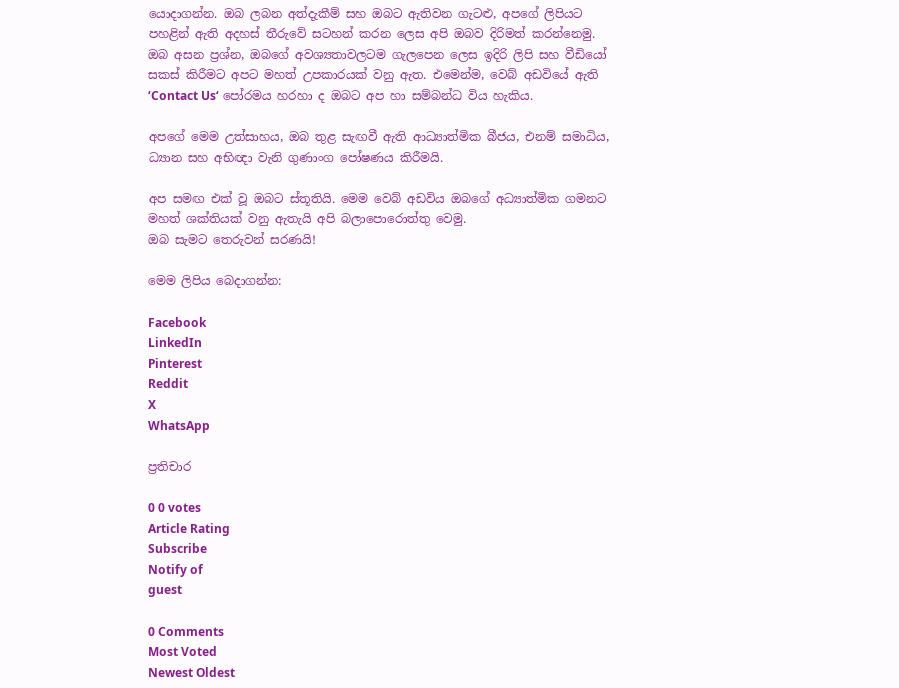යොදාගන්න. ඔබ ලබන අත්දැකීම් සහ ඔබට ඇතිවන ගැටළු, අපගේ ලිපියට පහළින් ඇති අදහස් තීරුවේ සටහන් කරන ලෙස අපි ඔබව දිරිමත් කරන්නෙමු. ඔබ අසන ප්‍රශ්න, ඔබගේ අවශ්‍යතාවලටම ගැලපෙන ලෙස ඉදිරි ලිපි සහ වීඩියෝ සකස් කිරීමට අපට මහත් උපකාරයක් වනු ඇත. එමෙන්ම, වෙබ් අඩවියේ ඇති ‘Contact Us‘ පෝරමය හරහා ද ඔබට අප හා සම්බන්ධ විය හැකිය.

අපගේ මෙම උත්සාහය, ඔබ තුළ සැඟවී ඇති ආධ්‍යාත්මික බීජය, එනම් සමාධිය, ධ්‍යාන සහ අභිඥා වැනි ගුණාංග පෝෂණය කිරීමයි.

අප සමඟ එක් වූ ඔබට ස්තූතියි. මෙම වෙබ් අඩවිය ඔබගේ අධ්‍යාත්මික ගමනට මහත් ශක්තියක් වනු ඇතැයි අපි බලාපොරොත්තු වෙමු.
ඔබ සැමට තෙරුවන් සරණයි!

මෙම ලිපිය බෙදාගන්න:

Facebook
LinkedIn
Pinterest
Reddit
X
WhatsApp

ප්‍රතිචාර

0 0 votes
Article Rating
Subscribe
Notify of
guest

0 Comments
Most Voted
Newest Oldest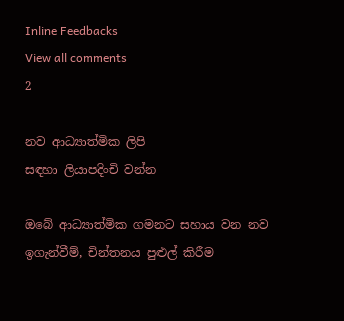Inline Feedbacks
View all comments
2

නව ආධ්‍යාත්මික ලිපි
සඳහා ලියාපදිංචි වන්න

ඔබේ ආධ්‍යාත්මික ගමනට සහාය වන නව ඉගැන්වීම්, චින්තනය පුළුල් කිරීම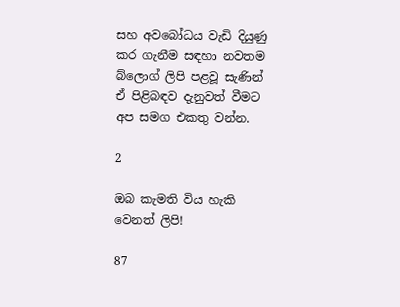සහ අවබෝධය වැඩි දියුණු කර ගැනීම සඳහා නවතම බ්ලොග් ලිපි පළවූ සැණින් ඒ පිළිබඳව දැනුවත් වීමට අප සමග එකතු වන්න.

2

ඔබ කැමති විය හැකි වෙනත් ලිපි!

87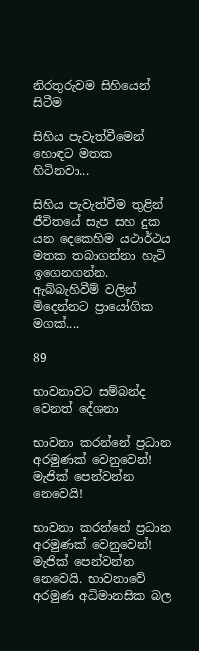නිරතුරුවම සිහියෙන් සිටීම

සිහිය පැවැත්වීමෙන් හොඳට මතක හිටිනවා...

සිහිය පැවැත්වීම තුළින් ජීවිතයේ සැප සහ දුක යන දෙකෙහිම යථාර්ථය මතක තබාගන්නා හැටි ඉගෙනගන්න. ඇබ්බැහිවීම් වලින් මිදෙන්නට ප්‍රායෝගික මගක්....

89

භාවනාවට සම්බන්ද වෙනත් දේශනා

භාවනා කරන්නේ ප්‍රධාන අරමුණක් වෙනුවෙන්! මැජික් පෙන්වන්න නෙවෙයි!

භාවනා කරන්නේ ප්‍රධාන අරමුණක් වෙනුවෙන්! මැජික් පෙන්වන්න නෙවෙයි. භාවනාවේ අරමුණ අධිමානසික බල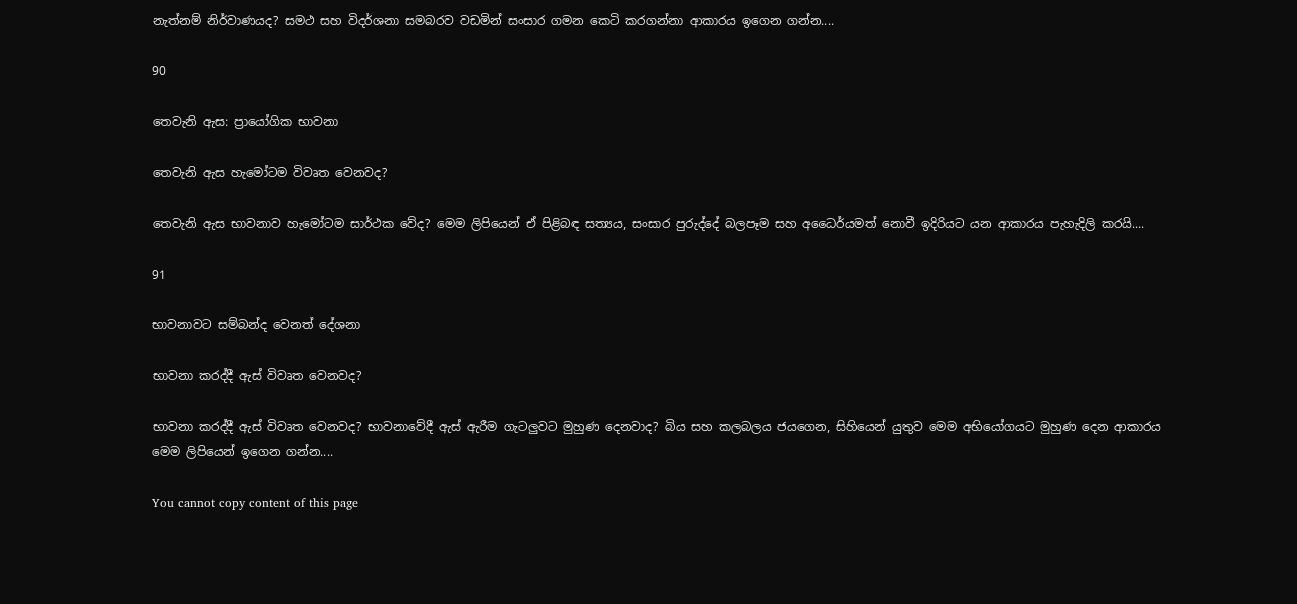නැත්නම් නිර්වාණයද? සමථ සහ විදර්ශනා සමබරව වඩමින් සංසාර ගමන කෙටි කරගන්නා ආකාරය ඉගෙන ගන්න....

90

තෙවැනි ඇස: ප්‍රායෝගික භාවනා

තෙවැනි ඇස හැමෝටම විවෘත වෙනවද?

තෙවැනි ඇස භාවනාව හැමෝටම සාර්ථක වේද? මෙම ලිපියෙන් ඒ පිළිබඳ සත්‍යය, සංසාර පුරුද්දේ බලපෑම සහ අධෛර්යමත් නොවී ඉදිරියට යන ආකාරය පැහැදිලි කරයි....

91

භාවනාවට සම්බන්ද වෙනත් දේශනා

භාවනා කරද්දී ඇස් විවෘත වෙනවද?

භාවනා කරද්දී ඇස් විවෘත වෙනවද? භාවනාවේදී ඇස් ඇරීම ගැටලුවට මුහුණ දෙනවාද? බිය සහ කලබලය ජයගෙන, සිහියෙන් යුතුව මෙම අභියෝගයට මුහුණ දෙන ආකාරය මෙම ලිපියෙන් ඉගෙන ගන්න....

You cannot copy content of this page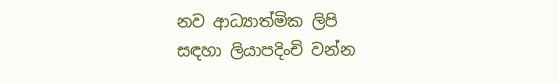නව ආධ්‍යාත්මික ලිපි
සඳහා ලියාපදිංචි වන්න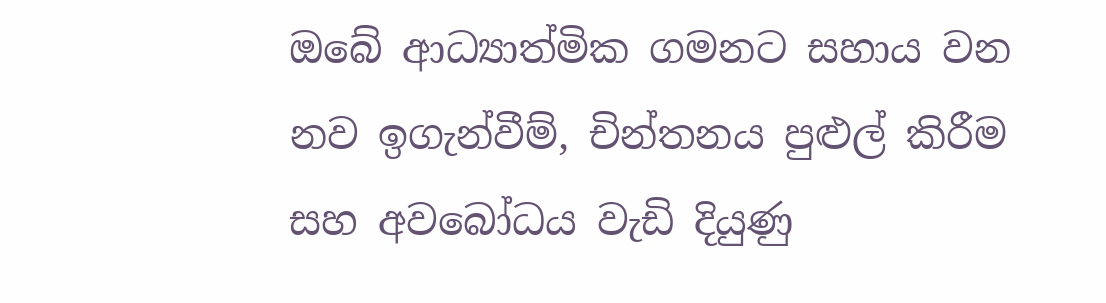ඔබේ ආධ්‍යාත්මික ගමනට සහාය වන නව ඉගැන්වීම්, චින්තනය පුළුල් කිරීම සහ අවබෝධය වැඩි දියුණු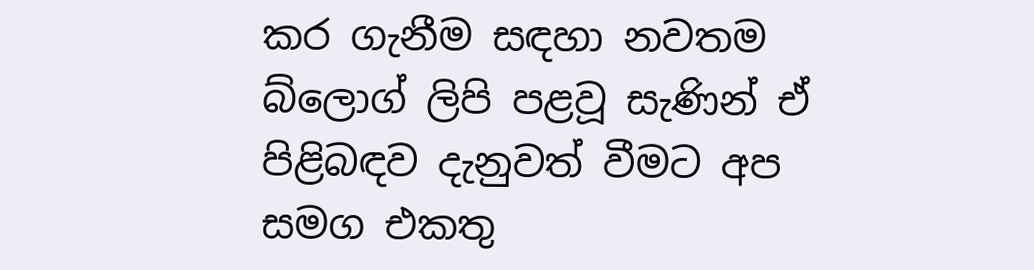කර ගැනීම සඳහා නවතම බ්ලොග් ලිපි පළවූ සැණින් ඒ පිළිබඳව දැනුවත් වීමට අප සමග එකතු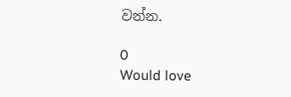වන්න.

0
Would love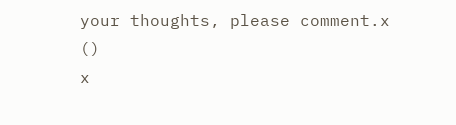your thoughts, please comment.x
()
x